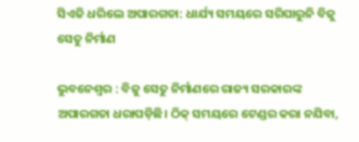ସିଏଜି ଧରିଲେ ଅପାରଗତା: ଧାର୍ଯ୍ୟ ସମୟରେ ସରିପାରୁନି ବିଜୁ ସେତୁ ନିର୍ମାଣ

ଭୁବନେଶ୍ବର : ବି‌ଜୁ ସେତୁ ନିର୍ମାଣରେ ରାଜ୍ୟ ସରକାରଙ୍କ ଅପାରଗତା ଧରାପଡ଼ିଛି। ଠିକ୍ ସମୟରେ ଟେଣ୍ଡର କରା ନଯିବା,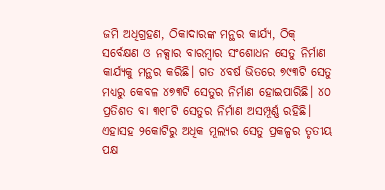ଜମି ଅଧିଗ୍ରହଣ, ଠିକାଦାରଙ୍କ ମନ୍ଥର କାର୍ଯ୍ୟ, ଠିକ୍ ସର୍ବେକ୍ଷଣ ଓ ନକ୍ସାର ବାରମ୍ବାର ସଂଶୋଧନ ସେତୁ ନିର୍ମାଣ କାର୍ଯ୍ୟକୁ ମନ୍ଥର କରିଛି। ଗତ ୪ବର୍ଷ ଭିତରେ ୭୯୩ଟି ସେତୁ ମଧ୍ୟରୁ କେବଳ ୪୭୩ଟି ସେତୁର ନିର୍ମାଣ ହୋଇପାରିଛି। ୪୦ ପ୍ରତିଶତ ବା ୩୧୮ଟି ସେତୁର ନିର୍ମାଣ ଅସମ୍ପୂର୍ଣ୍ଣ ରହିଛି। ଏହାସହ ‌୨କୋଟିରୁ ଅଧିକ ମୂଲ୍ୟର ସେତୁ ପ୍ରକଳ୍ପର ତୃତୀୟ ପକ୍ଷ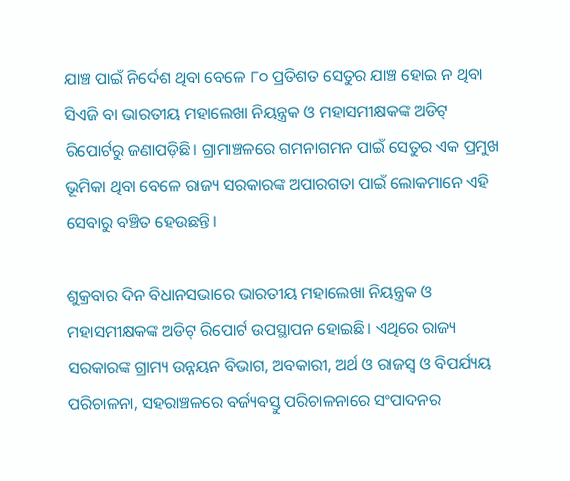ଯାଞ୍ଚ ପାଇଁ ନିର୍ଦେଶ ଥିବା ବେଳେ ୮୦ ପ୍ରତିଶତ ସେତୁର ଯାଞ୍ଚ ହୋଇ ନ ଥିବା ସିଏଜି ବା ଭାରତୀୟ ମହାଲେଖା ନିୟନ୍ତ୍ରକ ଓ ମହାସମୀକ୍ଷକଙ୍କ ଅଡିଟ୍‌ ରିପୋର୍ଟରୁ ଜଣାପଡ଼ିଛି। ଗ୍ରାମାଞ୍ଚଳରେ ଗମନାଗମନ ପାଇଁ ସେତୁର ଏକ ପ୍ରମୁଖ ଭୂମିକା ଥିବା ବେଳେ ରାଜ୍ୟ ସରକାରଙ୍କ ଅପାରଗତା ପାଇଁ ଲୋକମାନେ ଏହି ସେବାରୁ ବଞ୍ଚିତ ହେଉଛନ୍ତି।

ଶୁକ୍ରବାର ଦିନ ବିଧାନସଭାରେ ଭାରତୀୟ ମହାଲେଖା ନିୟନ୍ତ୍ରକ ଓ ମହାସମୀକ୍ଷକଙ୍କ ଅଡିଟ୍‌ ରିପୋର୍ଟ ଉପସ୍ଥାପନ ହୋଇଛି। ଏଥିରେ ରାଜ୍ୟ ସରକାରଙ୍କ ଗ୍ରାମ୍ୟ ଉନ୍ନୟନ ବିଭାଗ, ଅବକାରୀ, ଅର୍ଥ ଓ ରାଜସ୍ବ ଓ ବିପର୍ଯ୍ୟୟ ପରିଚାଳନା, ସହରାଞ୍ଚଳରେ ବର୍ଜ୍ୟବସ୍ତୁ ପରିଚାଳନାରେ ସଂପାଦନର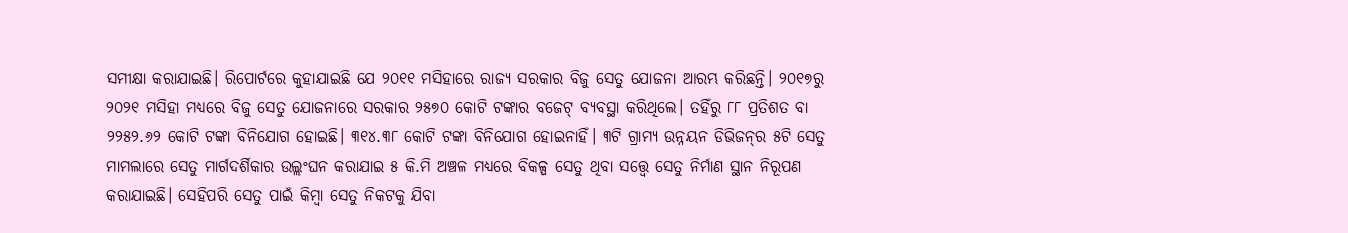ସମୀକ୍ଷା କରାଯାଇଛି। ରିପୋର୍ଟରେ କୁହାଯାଇଛି ଯେ ୨୦୧୧ ମସିହାରେ ରାଜ୍ୟ ସରକାର ବିଜୁ ସେତୁ ଯୋଜନା ଆରମ୍ଭ କରିଛନ୍ତି। ୨୦୧୭ରୁ ୨୦୨୧ ମସିହା ମଧ୍ୟରେ ବିଜୁ ସେତୁ ଯୋଜନାରେ ସରକାର ୨୫୭୦ କୋଟି ଟଙ୍କାର ବଜେଟ୍ ବ୍ୟବସ୍ଥା କରିଥିଲେ। ତହିଁରୁ ୮୮ ପ୍ରତିଶତ ବା ୨୨୫୨.୬୨ କୋଟି ଟଙ୍କା ବିନିଯୋଗ ହୋଇଛି। ୩୧୪.୩୮ କୋଟି ଟଙ୍କା ବିନିଯୋଗ ହୋଇନାହିଁ। ୩ଟି ଗ୍ରାମ୍ୟ ଉନ୍ନୟନ ଡିଭିଜନ୍‌ର ୫ଟି ସେତୁ ମାମଲାରେ ସେତୁ ମାର୍ଗଦର୍ଶିକାର ଉଲ୍ଲଂଘନ କରାଯାଇ ୫ କି.ମି ଅଞ୍ଚଳ ମଧ୍ୟରେ ବିକଳ୍ପ ସେତୁ ଥିବା ସତ୍ତ୍ବେ ସେତୁ ନିର୍ମାଣ ସ୍ଥାନ ନିରୂପଣ କରାଯାଇଛି। ସେହିପରି ସେତୁ ପାଇଁ କିମ୍ବା ସେତୁ ନିକଟକୁ ଯିବା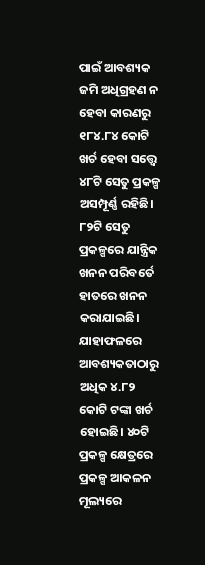ପାଇଁ ଆବଶ୍ୟକ ଜମି ଅଧିଗ୍ରହଣ ନ ହେବା କାରଣରୁ ୧୮୪.୮୪ କୋଟି ଖର୍ଚ ହେବା ସତ୍ତ୍ବେ ୪୮ଟି ସେତୁ ପ୍ରକଳ୍ପ ଅସମ୍ପୂର୍ଣ୍ଣ ରହିଛି। ୮୨ଟି ସେତୁ ପ୍ରକଳ୍ପରେ ଯାନ୍ତ୍ରିକ ଖନନ ପରିବର୍ତେ ହାତରେ ଖନନ କରାଯାଇଛି। ଯାହାଫଳରେ ଆବଶ୍ୟକତାଠାରୁ ଅଧିକ ୪.୮୨ କୋଟି ଟଙ୍କା ଖର୍ଚ ହୋଇଛି। ୪୦ଟି ପ୍ରକଳ୍ପ କ୍ଷେତ୍ରରେ ପ୍ରକଳ୍ପ ଆକଳନ ମୂଲ୍ୟରେ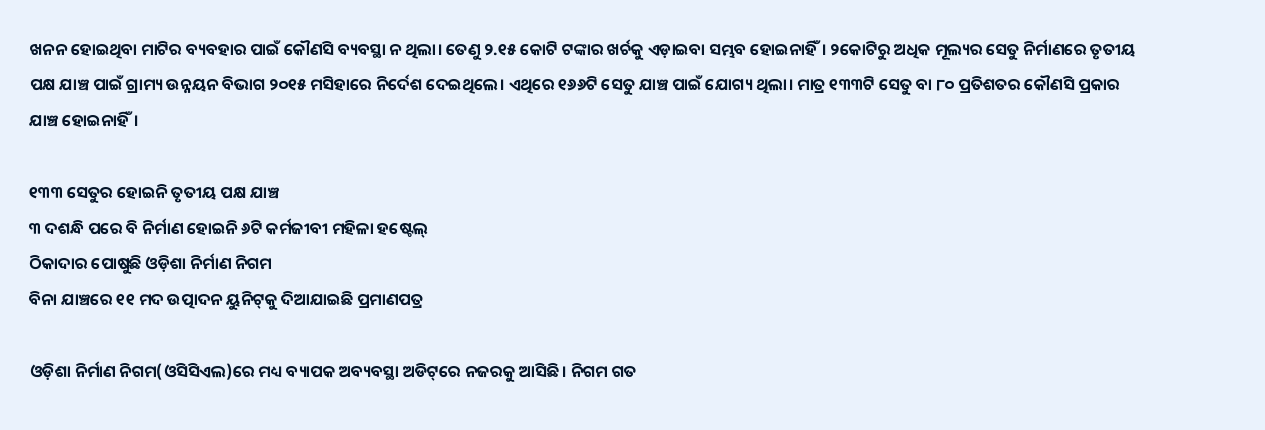ଖନନ ହୋଇଥିବା ମାଟିର ବ୍ୟବହାର ପାଇଁ କୌଣସି ବ୍ୟବସ୍ଥା ନ ଥିଲା। ତେଣୁ ୨.୧୫ କୋଟି ଟଙ୍କାର ଖର୍ଚକୁ ଏଡ଼ାଇବା ସମ୍ଭବ ହୋଇନାହିଁ। ୨କୋଟିରୁ ଅଧିକ ମୂଲ୍ୟର ସେତୁ ନିର୍ମାଣରେ ତୃତୀୟ ପକ୍ଷ ଯାଞ୍ଚ ପାଇଁ ଗ୍ରାମ୍ୟ ଉନ୍ନୟନ ବିଭାଗ ୨୦୧୫ ମସିହାରେ ନିର୍ଦେଶ ଦେଇଥିଲେ। ଏଥିରେ ୧୬୬ଟି ସେତୁ ଯାଞ୍ଚ ପାଇଁ ଯୋଗ୍ୟ ଥିଲା। ମାତ୍ର ୧୩୩ଟି ସେତୁ ବା ୮୦ ପ୍ରତିଶତର କୌଣସି ପ୍ରକାର ଯାଞ୍ଚ ହୋଇନାହିଁ।

୧୩୩ ସେତୁର ହୋଇନି ତୃତୀୟ ପକ୍ଷ ଯାଞ୍ଚ
୩ ଦଶନ୍ଧି ପରେ ବି ନିର୍ମାଣ ହୋଇନି ୬ଟି କର୍ମଜୀବୀ ମହିଳା ହଷ୍ଟେଲ୍‌
ଠିକାଦାର ପୋଷୁଛି ଓଡ଼ିଶା ନିର୍ମାଣ ନିଗମ
ବିନା ଯାଞ୍ଚରେ ୧୧ ମଦ ଉତ୍ପାଦନ ୟୁନିଟ୍‌କୁ ଦିଆଯାଇଛି ପ୍ରମାଣପତ୍ର

ଓଡ଼ିଶା ନିର୍ମାଣ ନିଗମ(ଓସିସିଏଲ)ରେ ମଧ୍ୟ ବ୍ୟାପକ ଅବ୍ୟବସ୍ଥା ଅଡିଟ୍‌ରେ ନଜରକୁ ଆସିଛି। ନିଗମ ‌ଗତ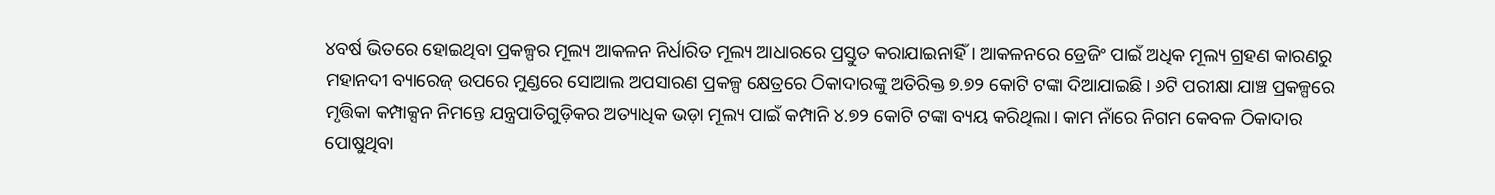୪ବର୍ଷ ଭିତରେ ହୋଇଥିବା ପ୍ରକଳ୍ପର ମୂଲ୍ୟ ଆକଳନ ନିର୍ଧାରିତ ମୂଲ୍ୟ ଆଧାରରେ ପ୍ରସ୍ତୁତ ‌କରାଯାଇନାହିଁ। ଆକଳନରେ ‌ଡ୍ରେଜିଂ ପାଇଁ ଅଧିକ ମୂଲ୍ୟ ଗ୍ରହଣ କାରଣରୁ ମହାନଦୀ ବ୍ୟାରେଜ୍ ଉପରେ ମୁଣ୍ଡରେ ସୋଆଲ ଅପସାରଣ ପ୍ରକଳ୍ପ କ୍ଷେତ୍ରରେ ଠିକାଦାରଙ୍କୁ ଅତିରିକ୍ତ ୭.୭୨ କୋଟି ଟଙ୍କା ଦିଆଯାଇଛି। ୬ଟି ପରୀକ୍ଷା ଯାଞ୍ଚ ପ୍ରକଳ୍ପରେ ମୃତ୍ତିକା କମ୍ପାକ୍ସନ ନିମନ୍ତେ ଯନ୍ତ୍ରପାତିଗୁଡ଼ିକର ଅତ୍ୟାଧିକ ଭଡ଼ା ମୂଲ୍ୟ ପାଇଁ କମ୍ପାନି ୪.୭୨ କୋଟି ଟଙ୍କା ବ୍ୟୟ କରିଥିଲା। କାମ ନାଁରେ ନିଗମ କେବଳ ଠିକାଦାର ପୋଷୁଥିବା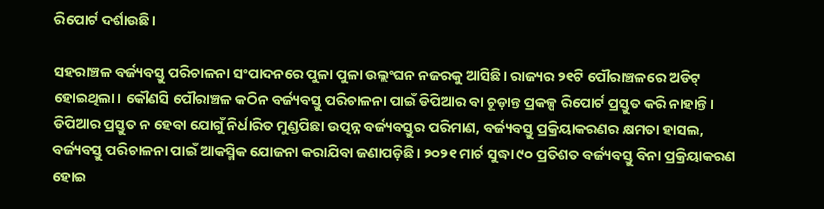ରିପୋର୍ଟ ଦର୍ଶାଉଛି।

ସହରାଞ୍ଚଳ ବର୍ଜ୍ୟବସ୍ତୁ ପରିଚାଳନା ସଂପାଦନରେ ପୁଳା ପୁଳା ଉଲ୍ଲଂଘନ ନଜରକୁ ଆସିଛି। ରାଜ୍ୟର ୨୧ଟି ପୌରାଞ୍ଚଳରେ ଅଡିଟ୍ ହୋଇଥିଲା। କୌଣସି ପୌରାଞ୍ଚଳ କଠିନ ବର୍ଜ୍ୟବସ୍ତୁ ପରିଚାଳନା ପାଇଁ ଡିପିଆର ବା ଚୂଡ଼ାନ୍ତ ପ୍ରକଳ୍ପ ରିପୋର୍ଟ ପ୍ରସ୍ତୁତ କରି ନାହାନ୍ତି। ଡିପିଆର ପ୍ରସ୍ତୁତ ନ ହେବା ଯୋଗୁଁ ନିର୍ଧାରିତ ମୁଣ୍ଡପିଛା ଉତ୍ପନ୍ନ ବର୍ଜ୍ୟବସ୍ତୁର ପରିମାଣ, ବର୍ଜ୍ୟବସ୍ତୁ ପ୍ରକ୍ରିୟାକରଣର କ୍ଷମତା ହାସଲ, ବର୍ଜ୍ୟବସ୍ତୁ ପରିଚାଳନା ପାଇଁ ଆକସ୍ମିକ ଯୋଜନା କରାଯିବା ଜଣାପଡ଼ିଛି। ୨୦୨୧ ମାର୍ଚ ସୁଦ୍ଧା ୯୦ ପ୍ରତିଶତ ବର୍ଜ୍ୟବସ୍ତୁ ବିନା ପ୍ରକ୍ରିୟାକରଣ ହୋଇ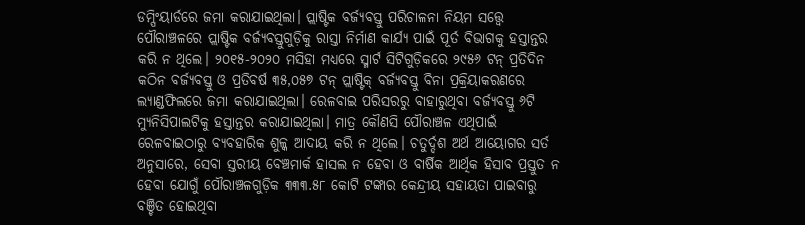ଡମ୍ପିଂୟାର୍ଡରେ ଜମା କରାଯାଇଥିଲା। ପ୍ଲାଷ୍ଟିକ ବର୍ଜ୍ୟବସ୍ତୁ ପରିଚାଳନା ନିୟମ ସତ୍ତ୍ବେ ପୌରାଞ୍ଚଳରେ ପ୍ଲାଷ୍ଟିକ ବର୍ଜ୍ୟବସ୍ତୁଗୁଡ଼ିକୁ ରାସ୍ତା ନିର୍ମାଣ କାର୍ଯ୍ୟ ପାଇଁ ପୂର୍ତ ବିଭାଗକୁ ହସ୍ତାନ୍ତର କରି ନ ଥିଲେ। ୨୦୧୫-୨୦୨୦ ମସିହା ମଧ୍ୟରେ ସ୍ମାର୍ଟ ସିଟିଗୁଡ଼ିକରେ ୨୯୫୬ ଟନ୍ ପ୍ରତିଦିନ କଠିନ ବର୍ଜ୍ୟବସ୍ତୁ ଓ ପ୍ରତିବର୍ଷ ୩୫,୦୫୭ ଟନ୍ ପ୍ଲାଷ୍ଟିକ୍ ବର୍ଜ୍ୟବସ୍ତୁ ବିନା ପ୍ରକ୍ରିୟାକରଣରେ ଲ୍ୟାଣ୍ଡଫିଲରେ ଜମା କରାଯାଇଥିଲା। ରେଳବାଇ ପରିସରରୁ ବାହାରୁଥିବା ବର୍ଜ୍ୟବସ୍ତୁ ୬ଟି ମ୍ୟୁନିସିପାଲଟିକୁ ହସ୍ତାନ୍ତର କରାଯାଇଥିଲା। ମାତ୍ର କୌଣସି ପୌରାଞ୍ଚଳ ଏଥିପାଇଁ ରେଳବାଇଠାରୁ ବ୍ୟବହାରିକ ଶୁଳ୍କ ଆଦାୟ କରି ନ ଥିଲେ। ଚତୁର୍ଦ୍ଦଶ ଅର୍ଥ ଆୟୋଗର ସର୍ତ ଅନୁସାରେ, ସେବା ସ୍ତରୀୟ ବେଞ୍ଚମାର୍କ ହାସଲ ନ ହେବା ଓ ବାର୍ଷିକ ଆର୍ଥିକ ହିସାବ ପ୍ରସ୍ତୁତ ନ ହେବା ଯୋଗୁଁ ପୌରାଞ୍ଚଳଗୁଡ଼ିକ ୩୩୩.୫୮ କୋଟି ଟଙ୍କାର କେନ୍ଦ୍ରୀୟ ସହାୟତା ପାଇବାରୁ ବଞ୍ଚିତ ହୋଇଥିବା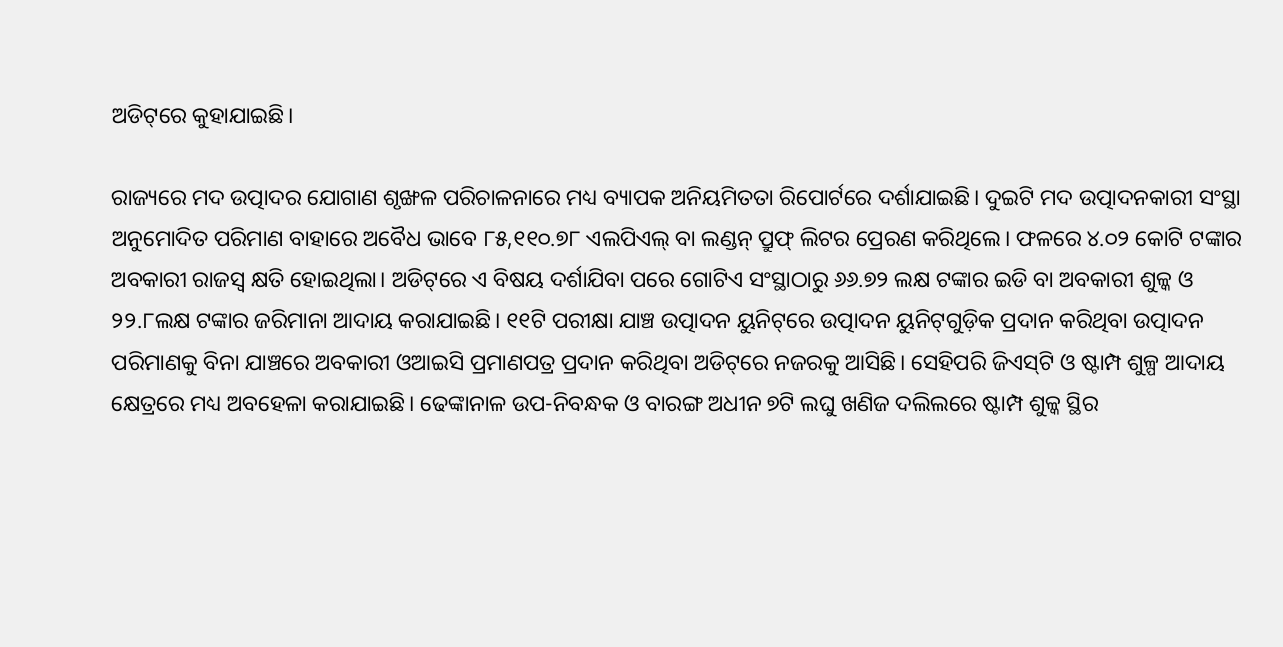ଅଡିଟ୍‌ରେ କୁହାଯାଇଛି।

ରାଜ୍ୟରେ ମଦ ଉତ୍ପାଦର ଯୋଗାଣ ଶୃଙ୍ଖଳ ପରିଚାଳନାରେ ମଧ୍ୟ ବ୍ୟାପକ ଅନିୟମିତତା ରିପୋର୍ଟ‌ରେ ଦର୍ଶାଯାଇଛି। ଦୁଇଟି ମଦ ଉତ୍ପାଦନକାରୀ ସଂସ୍ଥା ଅନୁମୋଦିତ ପରିମାଣ ବାହାରେ ଅବୈଧ ଭାବେ ୮୫,୧୧୦.୭୮ ଏଲପିଏଲ୍‌ ବା ଲଣ୍ଡନ୍ ପ୍ରୁଫ୍ ଲିଟର ପ୍ରେରଣ କରିଥିଲେ। ଫଳରେ ୪.୦୨ କୋଟି ଟଙ୍କାର ଅବକାରୀ ରାଜସ୍ବ କ୍ଷତି ହୋଇଥିଲା। ଅଡିଟ୍‌ରେ ଏ ବିଷୟ ଦର୍ଶାଯିବା ପରେ ଗୋଟିଏ ସଂସ୍ଥାଠାରୁ ୬୬.୭୨ ଲକ୍ଷ ଟଙ୍କାର ଇଡି ବା ଅବକାରୀ ଶୁଳ୍କ ଓ ୨୨.୮ଲକ୍ଷ ଟଙ୍କାର ଜରିମାନା ଆଦାୟ କରାଯାଇଛି। ୧୧ଟି ପରୀକ୍ଷା ଯାଞ୍ଚ ଉତ୍ପାଦନ ୟୁନିଟ୍‌ରେ ଉତ୍ପାଦନ ୟୁନିଟ୍‌ଗୁଡ଼ିକ ପ୍ରଦାନ କରିଥିବା ଉତ୍ପାଦନ ପରିମାଣକୁ ବିନା ଯାଞ୍ଚରେ ଅବକାରୀ ଓଆଇସି ପ୍ରମାଣପତ୍ର ପ୍ରଦାନ କରିଥିବା ଅଡିଟ୍‌ରେ ନଜରକୁ ଆସିଛି। ସେହିପରି ଜିଏସ୍‌ଟି ଓ ଷ୍ଟାମ୍ପ ଶୁଳ୍ପ ଆଦାୟ କ୍ଷେତ୍ରରେ ମଧ୍ୟ ଅବହେଳା କରାଯାଇଛି। ‌ଢେଙ୍କାନାଳ ଉପ-ନିବନ୍ଧକ ଓ ବାରଙ୍ଗ ଅଧୀନ ୭ଟି ଲଘୁ ଖଣିଜ ଦଲିଲରେ ଷ୍ଟାମ୍ପ ଶୁଳ୍କ ସ୍ଥିର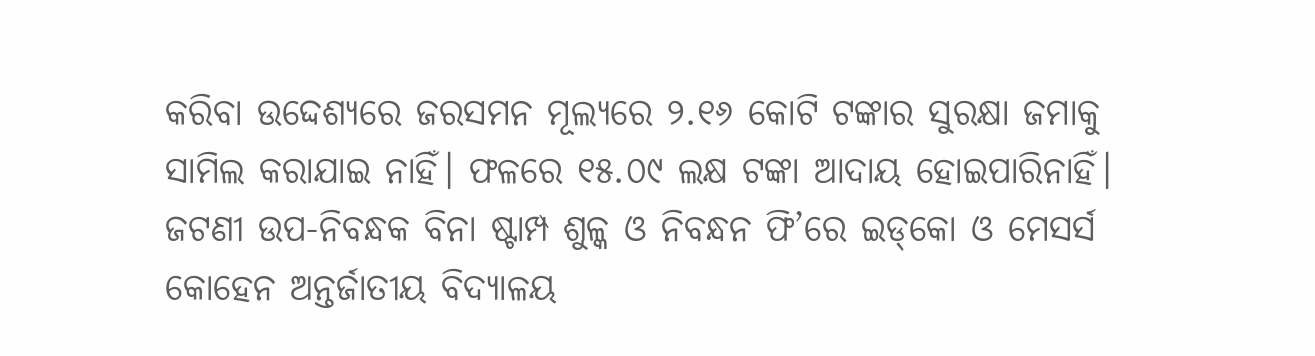କରିବା ଉଦ୍ଦେଶ୍ୟରେ ଜରସମନ ମୂଲ୍ୟରେ ୨.୧୬ କୋଟି ଟଙ୍କାର ସୁରକ୍ଷା ଜମାକୁ ସାମିଲ କରାଯାଇ ନାହିଁ। ଫଳରେ ୧୫.୦୯ ଲକ୍ଷ ଟଙ୍କା ଆଦାୟ ହୋଇପାରିନାହିଁ। ଜଟଣୀ ଉପ-ନିବନ୍ଧକ ବିନା ଷ୍ଟାମ୍ପ ଶୁଳ୍କ ଓ ନିବନ୍ଧନ ଫି’ରେ ଇଡ୍‌କୋ ଓ ମେସର୍ସ କୋହେନ ଅନ୍ତର୍ଜାତୀୟ ବିଦ୍ୟାଳୟ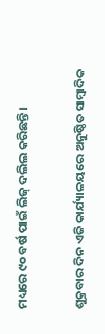ମଧ୍ୟରେ ୯୦ ବର୍ଷ ପାଇଁ ଲିଜ୍ ଦଲିଲ କରିଛନ୍ତି।

ଶୁକ୍ରବାର ଦିନ ଏଜି କାର୍ଯ୍ୟାଳୟ‌ରେ ଅନୁଷ୍ଠିତ ସାମ୍ବାଦିକ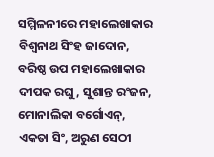ସମ୍ମିଳନୀରେ ମହାଲେଖାକାର ବିଶ୍ବନାଥ ସିଂହ ଜାଦୋନ, ବରିଷ୍ଠ ଉପ ମହାଲେଖାକାର ଦୀପକ ରଘୁ, ସୁଶାନ୍ତ ରଂଜନ, ମୋନାଲିକା ବର୍ଗୋଏନ୍, ଏକତା ସିଂ, ଅରୁଣ ସେଠୀ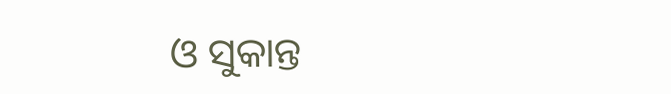ଓ ସୁକାନ୍ତ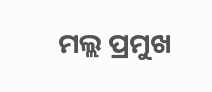ମଲ୍ଲ ପ୍ରମୁଖ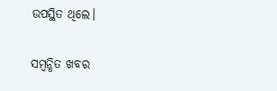ଉପସ୍ଥିତ ଥିଲେ।

ସମ୍ବନ୍ଧିତ ଖବର